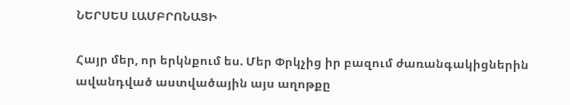ՆԵՐՍԵՍ ԼԱՄԲՐՈՆԱՑԻ

Հայր մեր, որ երկնքում ես. Մեր Փրկչից իր բազում ժառանգակիցներին ավանդված աստվածային այս աղոթքը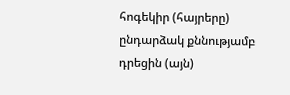հոգեկիր (հայրերը) ընդարձակ քննությամբ դրեցին (այն)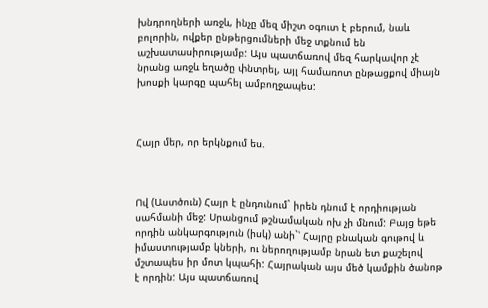խնդրողների առջև, ինչը մեզ միշտ օգուտ է բերում, նաև բոլորին, ովքեր ընթերցումների մեջ տքնում են աշխատասիրությամբ: Այս պատճառով մեզ հարկավոր չէ նրանց առջև եղածը փնտրել, այլ համառոտ ընթացքով միայն խոսքի կարգը պահել ամբողջապես:



Հայր մեր, որ երկնքում ես.



Ով (Աստծուն) Հայր է ընդունում` իրեն դնում է որդիության սահմանի մեջ: Սրանցում թշնամական ոխ չի մնում: Բայց եթե որդին անկարգություն (իսկ) անի`՝ Հայրը բնական գութով և իմաստությամբ կների, ու ներողությամբ նրան ետ քաշելով մշտապես իր մոտ կպահի: Հայրական այս մեծ կամքին ծանոթ է որդին: Այս պատճառով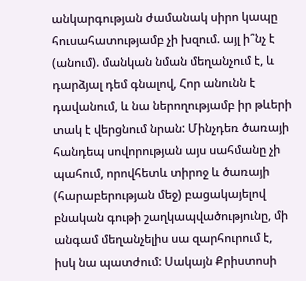անկարգության ժամանակ սիրո կապը հուսահատությամբ չի խզում. այլ ի՞նչ է (անում). մանկան նման մեղանչում է, և դարձյալ դեմ գնալով, Հոր անունն է դավանում, և նա ներողությամբ իր թևերի տակ է վերցնում նրան: Մինչդեռ ծառայի հանդեպ սովորության այս սահմանը չի պահում, որովհետև տիրոջ և ծառայի (հարաբերության մեջ) բացակայելով բնական գութի շաղկապվածությունը, մի անգամ մեղանչելիս սա զարհուրում է, իսկ նա պատժում: Սակայն Քրիստոսի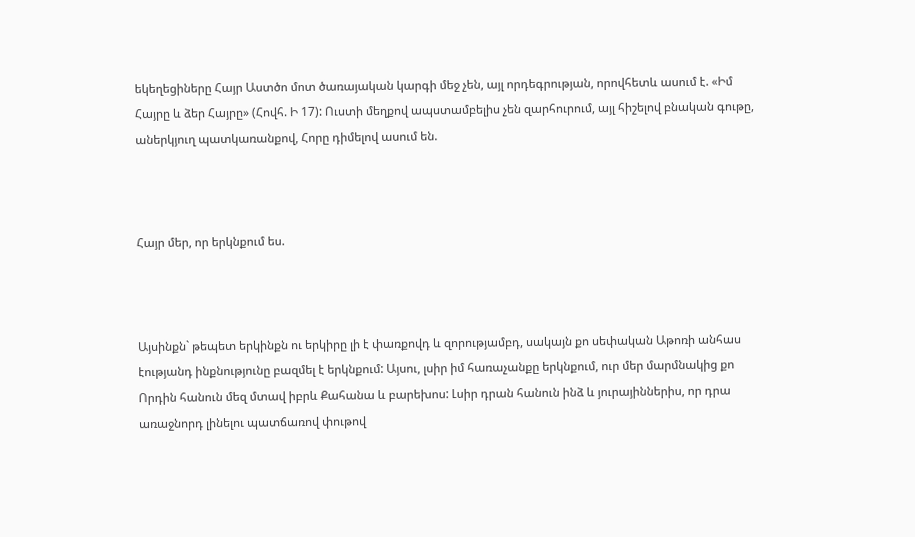եկեղեցիները Հայր Աստծո մոտ ծառայական կարգի մեջ չեն, այլ որդեգրության, որովհետև ասում է. «Իմ Հայրը և ձեր Հայրը» (Հովհ. Ի 17): Ուստի մեղքով ապստամբելիս չեն զարհուրում, այլ հիշելով բնական գութը, աներկյուղ պատկառանքով, Հորը դիմելով ասում են.



Հայր մեր, որ երկնքում ես.



Այսինքն` թեպետ երկինքն ու երկիրը լի է փառքովդ և զորությամբդ, սակայն քո սեփական Աթոռի անհաս էությանդ ինքնությունը բազմել է երկնքում: Այսու, լսիր իմ հառաչանքը երկնքում, ուր մեր մարմնակից քո Որդին հանուն մեզ մտավ իբրև Քահանա և բարեխոս: Լսիր դրան հանուն ինձ և յուրայիններիս, որ դրա առաջնորդ լինելու պատճառով փութով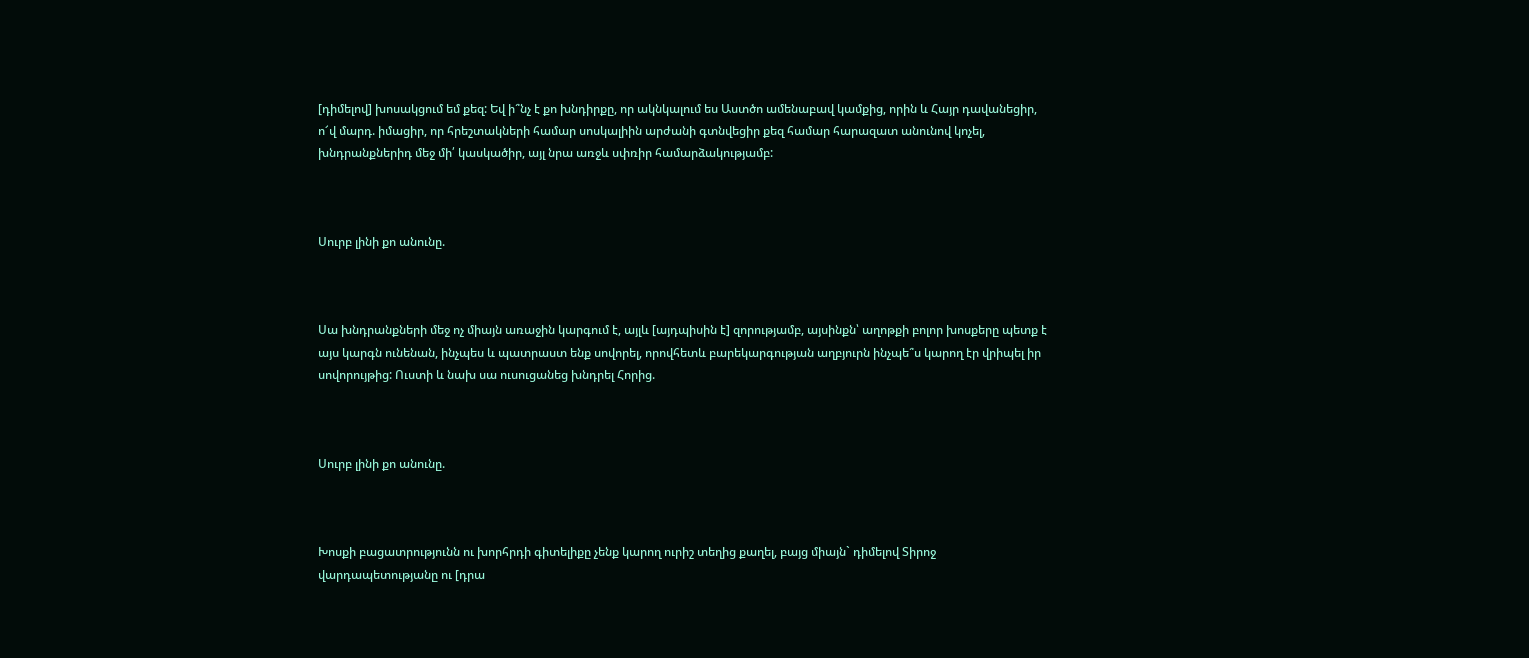[դիմելով] խոսակցում եմ քեզ: Եվ ի՞նչ է քո խնդիրքը, որ ակնկալում ես Աստծո ամենաբավ կամքից, որին և Հայր դավանեցիր, ո՜վ մարդ. իմացիր, որ հրեշտակների համար սոսկալիին արժանի գտնվեցիր քեզ համար հարազատ անունով կոչել, խնդրանքներիդ մեջ մի՛ կասկածիր, այլ նրա առջև սփռիր համարձակությամբ:



Սուրբ լինի քո անունը.



Սա խնդրանքների մեջ ոչ միայն առաջին կարգում է, այլև [այդպիսին է] զորությամբ, այսինքն՝ աղոթքի բոլոր խոսքերը պետք է այս կարգն ունենան, ինչպես և պատրաստ ենք սովորել, որովհետև բարեկարգության աղբյուրն ինչպե՞ս կարող էր վրիպել իր սովորույթից: Ուստի և նախ սա ուսուցանեց խնդրել Հորից.



Սուրբ լինի քո անունը.



Խոսքի բացատրությունն ու խորհրդի գիտելիքը չենք կարող ուրիշ տեղից քաղել, բայց միայն` դիմելով Տիրոջ վարդապետությանը ու [դրա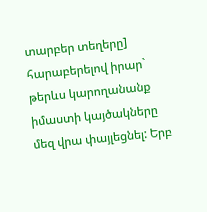տարբեր տեղերը] հարաբերելով իրար` թերևս կարողանանք իմաստի կայծակները մեզ վրա փայլեցնել: Երբ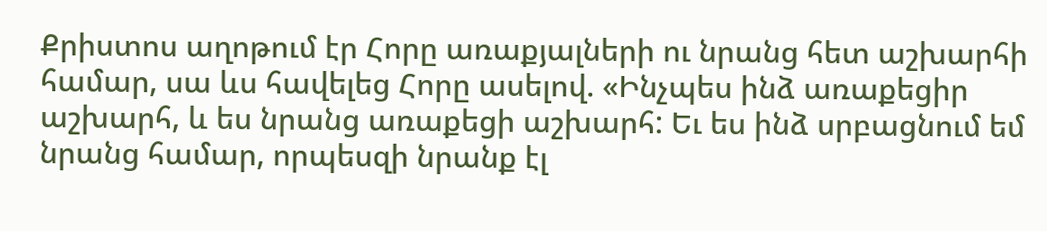Քրիստոս աղոթում էր Հորը առաքյալների ու նրանց հետ աշխարհի համար, սա ևս հավելեց Հորը ասելով. «Ինչպես ինձ առաքեցիր աշխարհ, և ես նրանց առաքեցի աշխարհ: Եւ ես ինձ սրբացնում եմ նրանց համար, որպեսզի նրանք էլ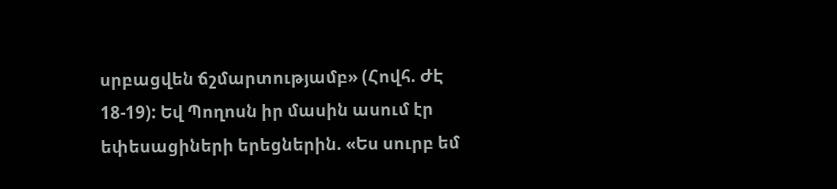սրբացվեն ճշմարտությամբ» (Հովհ. ԺԷ 18-19): Եվ Պողոսն իր մասին ասում էր եփեսացիների երեցներին. «Ես սուրբ եմ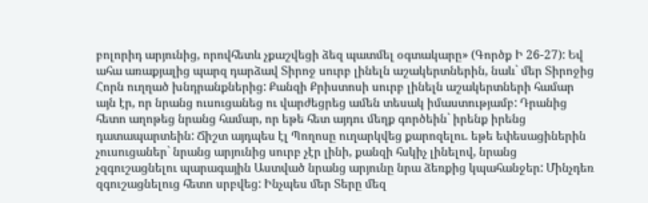բոլորիդ արյունից, որովհետև չքաշվեցի ձեզ պատմել օգտակարը» (Գործք Ի 26-27): Եվ ահա առաքյալից պարզ դարձավ Տիրոջ սուրբ լինելն աշակերտներին, նաև` մեր Տիրոջից Հորն ուղղած խնդրանքներից: Քանզի Քրիստոսի սուրբ լինելն աշակերտների համար այն էր, որ նրանց ուսուցանեց ու վարժեցրեց ամեն տեսակ իմաստությամբ: Դրանից հետո աղոթեց նրանց համար, որ եթե հետ այդու մեղք գործեին` իրենք իրենց դատապարտեին: Ճիշտ այդպես էլ Պողոսը ուղարկվեց քարոզելու. եթե եփեսացիներին չուսուցաներ` նրանց արյունից սուրբ չէր լինի, քանզի հսկիչ լինելով, նրանց չզգուշացնելու պարագային Աստված նրանց արյունը նրա ձեռքից կպահանջեր: Մինչդեռ զգուշացնելուց հետո սրբվեց: Ինչպես մեր Տերը մեզ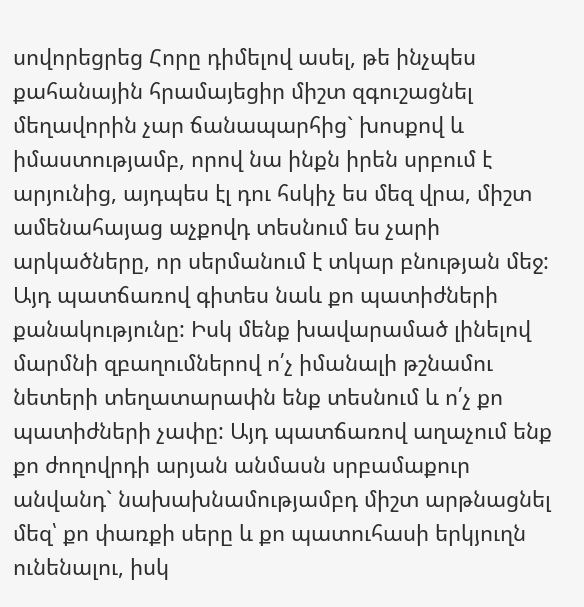սովորեցրեց Հորը դիմելով ասել, թե ինչպես քահանային հրամայեցիր միշտ զգուշացնել մեղավորին չար ճանապարհից` խոսքով և իմաստությամբ, որով նա ինքն իրեն սրբում է արյունից, այդպես էլ դու հսկիչ ես մեզ վրա, միշտ ամենահայաց աչքովդ տեսնում ես չարի արկածները, որ սերմանում է տկար բնության մեջ: Այդ պատճառով գիտես նաև քո պատիժների քանակությունը: Իսկ մենք խավարամած լինելով մարմնի զբաղումներով ո՛չ իմանալի թշնամու նետերի տեղատարափն ենք տեսնում և ո՛չ քո պատիժների չափը: Այդ պատճառով աղաչում ենք քո ժողովրդի արյան անմասն սրբամաքուր անվանդ` նախախնամությամբդ միշտ արթնացնել մեզ՝ քո փառքի սերը և քո պատուհասի երկյուղն ունենալու, իսկ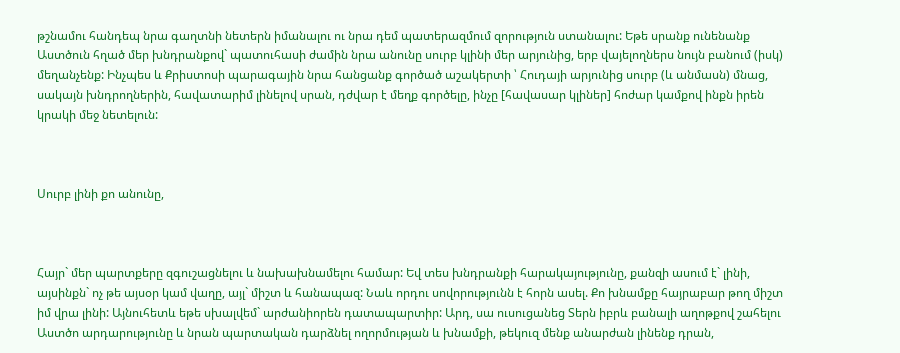թշնամու հանդեպ նրա գաղտնի նետերն իմանալու ու նրա դեմ պատերազմում զորություն ստանալու: Եթե սրանք ունենանք Աստծուն հղած մեր խնդրանքով` պատուհասի ժամին նրա անունը սուրբ կլինի մեր արյունից, երբ վայելողներս նույն բանում (իսկ) մեղանչենք: Ինչպես և Քրիստոսի պարագային նրա հանցանք գործած աշակերտի ՝ Հուդայի արյունից սուրբ (և անմասն) մնաց, սակայն խնդրողներին, հավատարիմ լինելով սրան, դժվար է մեղք գործելը, ինչը [հավասար կլիներ] հոժար կամքով ինքն իրեն կրակի մեջ նետելուն:



Սուրբ լինի քո անունը,



Հայր` մեր պարտքերը զգուշացնելու և նախախնամելու համար: Եվ տես խնդրանքի հարակայությունը, քանզի ասում է` լինի, այսինքն` ոչ թե այսօր կամ վաղը, այլ` միշտ և հանապազ: Նաև որդու սովորությունն է հորն ասել. Քո խնամքը հայրաբար թող միշտ իմ վրա լինի: Այնուհետև եթե սխալվեմ` արժանիորեն դատապարտիր: Արդ, սա ուսուցանեց Տերն իբրև բանալի աղոթքով շահելու Աստծո արդարությունը և նրան պարտական դարձնել ողորմության և խնամքի, թեկուզ մենք անարժան լինենք դրան,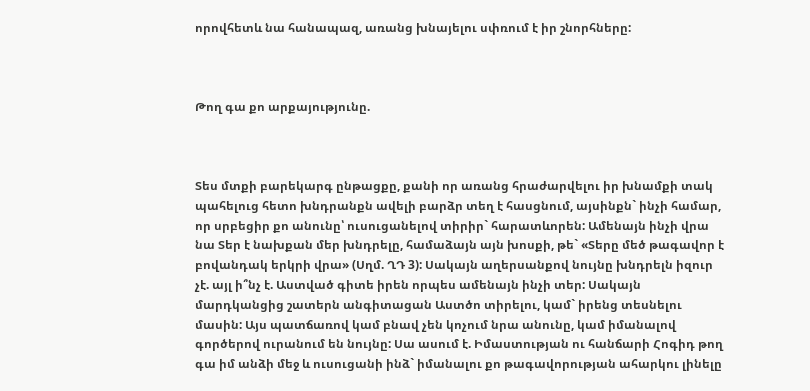որովհետև նա հանապազ, առանց խնայելու սփռում է իր շնորհները:



Թող գա քո արքայությունը.



Տես մտքի բարեկարգ ընթացքը, քանի որ առանց հրաժարվելու իր խնամքի տակ պահելուց հետո խնդրանքն ավելի բարձր տեղ է հասցնում, այսինքն` ինչի համար, որ սրբեցիր քո անունը՝ ուսուցանելով տիրիր` հարատևորեն: Ամենայն ինչի վրա նա Տեր է նախքան մեր խնդրելը, համաձայն այն խոսքի, թե` «Տերը մեծ թագավոր է բովանդակ երկրի վրա» (Սղմ. ՂԴ 3): Սակայն աղերսանքով նույնը խնդրելն իզուր չէ. այլ ի՞նչ է. Աստված գիտե իրեն որպես ամենայն ինչի տեր: Սակայն մարդկանցից շատերն անգիտացան Աստծո տիրելու, կամ` իրենց տեսնելու մասին: Այս պատճառով կամ բնավ չեն կոչում նրա անունը, կամ իմանալով գործերով ուրանում են նույնը: Սա ասում է. Իմաստության ու հանճարի Հոգիդ թող գա իմ անձի մեջ և ուսուցանի ինձ` իմանալու քո թագավորության ահարկու լինելը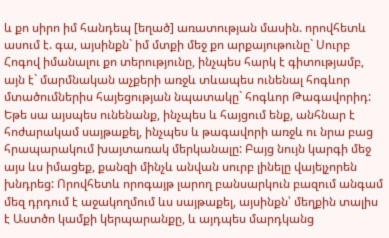և քո սիրո իմ հանդեպ [եղած] առատության մասին. որովհետև ասում է. գա, այսինքն` իմ մտքի մեջ քո արքայութունը` Սուրբ Հոգով իմանալու քո տերությունը, ինչպես հարկ է գիտությամբ, այն է` մարմնական աչքերի առջև տևապես ունենալ հոգևոր մտածումներիս հայեցության նպատակը` հոգևոր Թագավորիդ: Եթե սա այսպես ունենանք, ինչպես և հայցում ենք, անհնար է հոժարակամ սայթաքել, ինչպես և թագավորի առջև ու նրա բաց հրապարակում խայտառակ մերկանալը: Բայց նույն կարգի մեջ այս ևս իմացեք, քանզի մինչև անվան սուրբ լինելը վայելչորեն խնդրեց: Որովհետև որոգայթ լարող բանսարկուն բազում անգամ մեզ դրդում է աջակողմում ևս սայթաքել, այսինքն՝ մեղքին տալիս է Աստծո կամքի կերպարանքը, և այդպես մարդկանց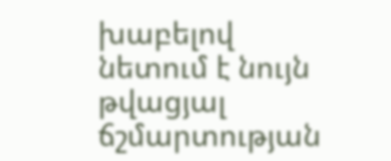խաբելով նետում է նույն թվացյալ ճշմարտության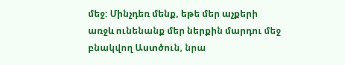մեջ: Մինչդեռ մենք, եթե մեր աչքերի առջև ունենանք մեր ներքին մարդու մեջ բնակվող Աստծուն, նրա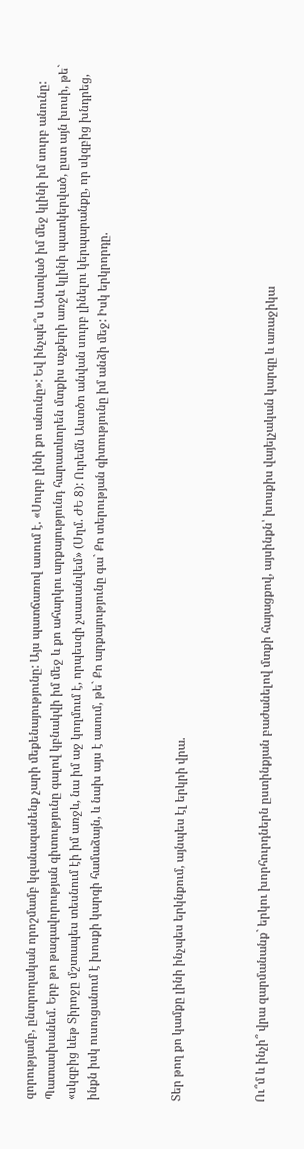զորությամբ, ընտրողական որոշմամբ կզանազանենք չարի մեքենայությունը: Այս պատճառով ասում է. «Սուրբ լինի քո անունը»: Եվ ինչպե՞ս Աստված իմ մեջ կլինի իմ սուրբ անունը: Պատասխանեմ. Երբ թո թագավորության գիտությունը գալով կբնակվի իմ մեջ և քո ահարկու արքայությունդ հարատևորեն մտքիս աչքերի առջև կլինի պատկերված, ըստ այն խոսի, թե` «սկզբից ևեթ Տիրոջը մշտապես տեսնում էի իմ առջև, նա իմ աջ կողմում է, որպեսզի չսասանվեմ» (Սղմ. ԺԵ 8): Ուրեմն Աստծո անվան սուրբ լինելու կերպարանքը, որ սկզբից խնդրեց, ինքն իսկ ուսուցանում է խոսքի կարգի համաձայն, և նախ այս է ասում, թե` Քո արքայությունը գա` Քո տերության գիտությունը իմ անձի մեջ: Իսկ երկրորդը.



Տեր թող քո կամքը լինի ինչպես երկնքում, այնպես էլ երկրի վրա.



Ու՞մ և ինչի՞ վրա զարմանանք` երկու խորհուրդներն ըստինքյան բաժանելով մտքի հայացքով, այսինքն՝ խոսքիս վայելչական կարգը և առաջիկա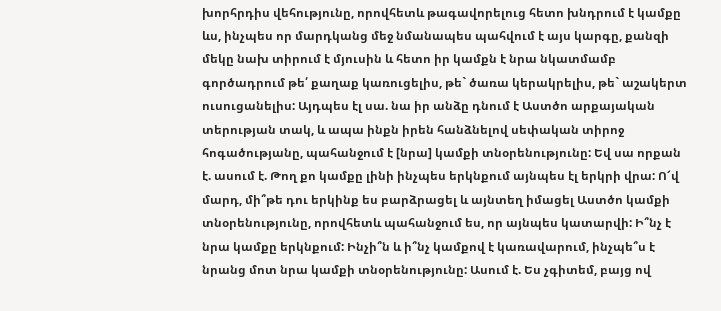խորհրդիս վեհությունը, որովհետև թագավորելուց հետո խնդրում է կամքը ևս, ինչպես որ մարդկանց մեջ նմանապես պահվում է այս կարգը, քանզի մեկը նախ տիրում է մյուսին և հետո իր կամքն է նրա նկատմամբ գործադրում թե՛ քաղաք կառուցելիս, թե` ծառա կերակրելիս, թե` աշակերտ ուսուցանելիս: Այդպես էլ սա. նա իր անձը դնում է Աստծո արքայական տերության տակ, և ապա ինքն իրեն հանձնելով սեփական տիրոջ հոգածությանը, պահանջում է [նրա] կամքի տնօրենությունը: Եվ սա որքան է. ասում է. Թող քո կամքը լինի ինչպես երկնքում այնպես էլ երկրի վրա: Ո՜վ մարդ, մի՞թե դու երկինք ես բարձրացել և այնտեղ իմացել Աստծո կամքի տնօրենությունը, որովհետև պահանջում ես, որ այնպես կատարվի: Ի՞նչ է նրա կամքը երկնքում: Ինչի՞ն և ի՞նչ կամքով է կառավարում, ինչպե՞ս է նրանց մոտ նրա կամքի տնօրենությունը: Ասում է. Ես չգիտեմ, բայց ով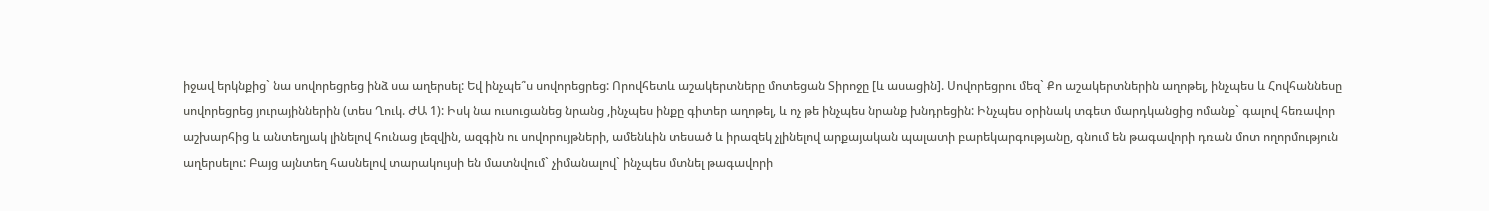իջավ երկնքից` նա սովորեցրեց ինձ սա աղերսել: Եվ ինչպե՞ս սովորեցրեց: Որովհետև աշակերտները մոտեցան Տիրոջը [և ասացին]. Սովորեցրու մեզ` Քո աշակերտներին աղոթել, ինչպես և Հովհաննեսը սովորեցրեց յուրայիններին (տես Ղուկ. ԺԱ 1): Իսկ նա ուսուցանեց նրանց ,ինչպես ինքը գիտեր աղոթել, և ոչ թե ինչպես նրանք խնդրեցին: Ինչպես օրինակ տգետ մարդկանցից ոմանք` գալով հեռավոր աշխարհից և անտեղյակ լինելով հունաց լեզվին, ազգին ու սովորույթների, ամենևին տեսած և իրազեկ չլինելով արքայական պալատի բարեկարգությանը, գնում են թագավորի դռան մոտ ողորմություն աղերսելու: Բայց այնտեղ հասնելով տարակույսի են մատնվում` չիմանալով` ինչպես մտնել թագավորի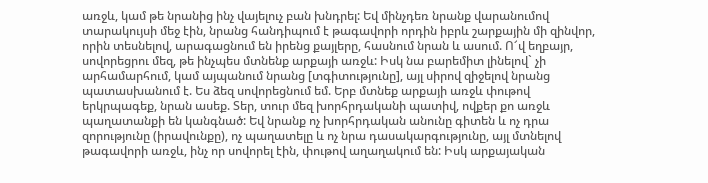առջև, կամ թե նրանից ինչ վայելուչ բան խնդրել: Եվ մինչդեռ նրանք վարանումով տարակույսի մեջ էին, նրանց հանդիպում է թագավորի որդին իբրև շարքային մի զինվոր, որին տեսնելով, արագացնում են իրենց քայլերը, հասնում նրան և ասում. Ո՜վ եղբայր, սովորեցրու մեզ, թե ինչպես մտնենք արքայի առջև: Իսկ նա բարեմիտ լինելով` չի արհամարհում, կամ այպանում նրանց [տգիտությունը], այլ սիրով զիջելով նրանց պատասխանում է. Ես ձեզ սովորեցնում եմ. Երբ մտնեք արքայի առջև փութով երկրպագեք, նրան ասեք. Տեր, տուր մեզ խորհրդականի պատիվ, ովքեր քո առջև պաղատանքի են կանգնած: Եվ նրանք ոչ խորհրդական անունը գիտեն և ոչ դրա զորությունը (իրավունքը), ոչ պաղատելը և ոչ նրա դասակարգությունը, այլ մտնելով թագավորի առջև, ինչ որ սովորել էին, փութով աղաղակում են: Իսկ արքայական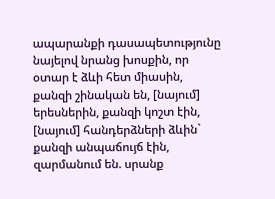ապարանքի դասապետությունը նայելով նրանց խոսքին, որ օտար է ձևի հետ միասին, քանզի շինական են, [նայում] երեսներին, քանզի կոշտ էին, [նայում] հանդերձների ձևին` քանզի անպաճույճ էին, զարմանում են. սրանք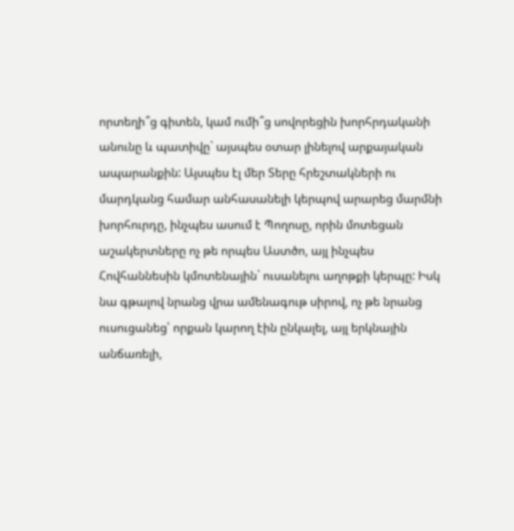որտեղի՞ց գիտեն, կամ ումի՞ց սովորեցին խորհրդականի անունը և պատիվը` այսպես օտար լինելով արքայական ապարանքին: Այսպես էլ մեր Տերը հրեշտակների ու մարդկանց համար անհասանելի կերպով արարեց մարմնի խորհուրդը, ինչպես ասում է Պողոսը, որին մոտեցան աշակերտները ոչ թե որպես Աստծո, այլ ինչպես Հովհաննեսին կմոտենային` ուսանելու աղոթքի կերպը: Իսկ նա գթալով նրանց վրա ամենագութ սիրով, ոչ թե նրանց ուսուցանեց՝ որքան կարող էին ընկալել, այլ երկնային անճառելի,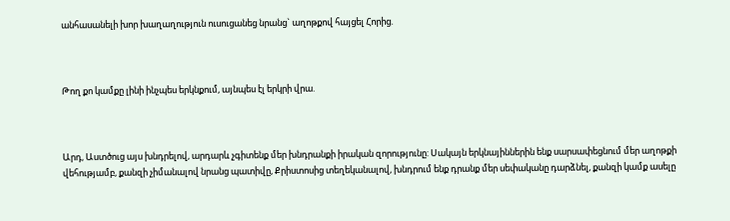անհասանելի խոր խաղաղություն ուսուցանեց նրանց` աղոթքով հայցել Հորից.



Թող քո կամքը լինի ինչպես երկնքում, այնպես էլ երկրի վրա.



Արդ, Աստծուց այս խնդրելով, արդարև չգիտենք մեր խնդրանքի իրական զորությունը: Սակայն երկնայիններին ենք սարսափեցնում մեր աղոթքի վեհությամբ, քանզի չիմանալով նրանց պատիվը, Քրիստոսից տեղեկանալով, խնդրում ենք դրանք մեր սեփականը դարձնել, քանզի կամք ասելը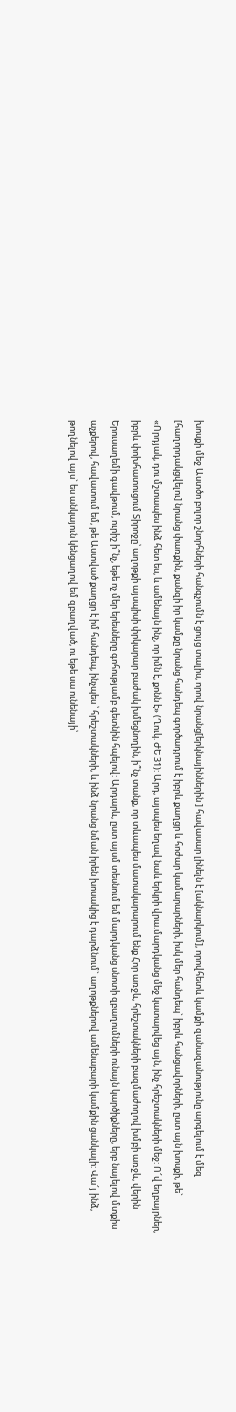խոսքի մեջ Աստծո բոլոր շնորհների հանգչումն է ցույց տալիս, որով նրանց[երկնայիններին ] հավասար լինելն է [ակնարկում], որովհետև կամքի զանազանությունը արգելում է մեզ [հաղորդակցվելու] նրանց փառքին, քանզի իր կամքը նրանց հանդեպ գործադրում է իբրև քաղցր և հոժար կամարարների, իսկ մեր հանդեպ` իբրև հանցավորների, ըստ այն խոսքի, թե` «Որդյակ, դու մշտապես ինձ հետ ես, և ամենայն ինչ, որ իմն է, քոնն է» (Ղուկ. ԺԵ 31): Արդ, այսպես եղավ նաև երկրի վրա.մարդկանց մեջ կատարվեց այն, ինչ հրեշտակների մեջ: Ո՜վ եղբայրներ, իբրև փոխհատուցում Տիրոջը՝ աղոթքի այսպիսի փրկարար բաժակ խմեցնողին, ի՞նչ տանք, որ տևապես մատակարարում ենք Հոր առջև, հրեշտակների բազմաժողով խմբի առջև, վերին Երուսաղեմի գավթում, ուրիշ ի՞նչ, եթե ոչ մեր երեսները գոհությամբ գետնին հպելով: Արդարև, ըստ այսմ տեսնում եմ մարդկանց սնոտի զբաղումների ունայն կարծիքները, երբ նայելով մտքիս աչքերով, հավատում եմ, թե Աստված քաղցր է իմ հանդեպ, ինչպես ՝ հրեշտակների, և ինձ նրանց նման իրեն խոսակից է դարձնում` աղոթքներով ամենաբարի կամքին ցանկալի: Վա՜յ ինձ, թողնելով այս` ես անկայուն կենցաղով եմ զբաղված, ու եթե սա ունենայի՝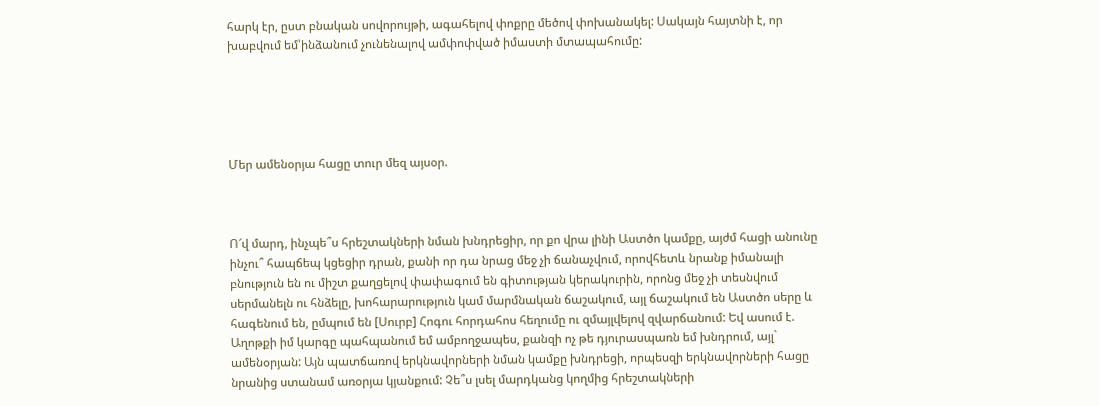հարկ էր, ըստ բնական սովորույթի, ագահելով փոքրը մեծով փոխանակել: Սակայն հայտնի է, որ խաբվում եմ՝ինձանում չունենալով ամփոփված իմաստի մտապահումը:





Մեր ամենօրյա հացը տուր մեզ այսօր.



Ո՜վ մարդ, ինչպե՞ս հրեշտակների նման խնդրեցիր, որ քո վրա լինի Աստծո կամքը, այժմ հացի անունը ինչու՞ հապճեպ կցեցիր դրան, քանի որ դա նրաց մեջ չի ճանաչվում, որովհետև նրանք իմանալի բնություն են ու միշտ քաղցելով փափագում են գիտության կերակուրին, որոնց մեջ չի տեսնվում սերմանելն ու հնձելը, խոհարարություն կամ մարմնական ճաշակում, այլ ճաշակում են Աստծո սերը և հագենում են, ըմպում են [Սուրբ] Հոգու հորդահոս հեղումը ու զմայլվելով զվարճանում: Եվ ասում է. Աղոթքի իմ կարգը պահպանում եմ ամբողջապես, քանզի ոչ թե դյուրասպառն եմ խնդրում, այլ` ամենօրյան: Այն պատճառով երկնավորների նման կամքը խնդրեցի, որպեսզի երկնավորների հացը նրանից ստանամ առօրյա կյանքում: Չե՞ս լսել մարդկանց կողմից հրեշտակների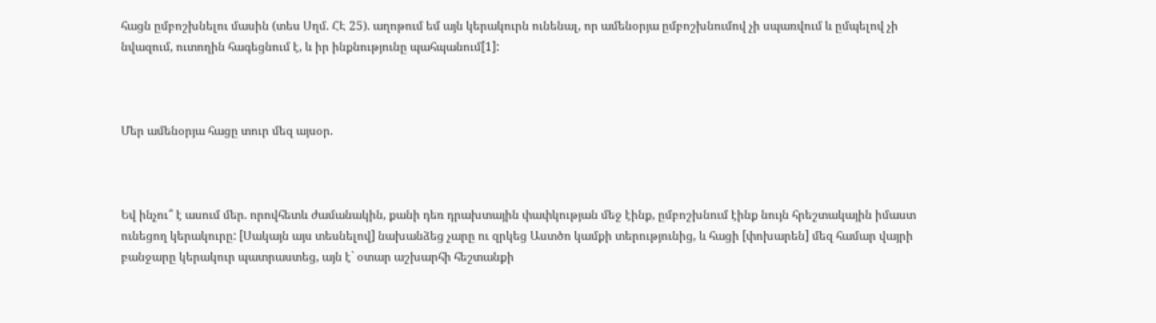հացն ըմբոշխնելու մասին (տես Սղմ. ՀԷ 25). աղոթում եմ այն կերակուրն ունենալ, որ ամենօրյա ըմբոշխնումով չի սպառվում և ըմպելով չի նվազում, ուտողին հագեցնում է, և իր ինքնությունը պահպանում[1]:



Մեր ամենօրյա հացը տուր մեզ այսօր.



Եվ ինչու՞ է ասում մեր. որովհետև ժամանակին, քանի դեռ դրախտային փափկության մեջ էինք, ըմբոշխնում էինք նույն հրեշտակային իմաստ ունեցող կերակուրը: [Սակայն այս տեսնելով] նախանձեց չարը ու զրկեց Աստծո կամքի տերությունից, և հացի [փոխարեն] մեզ համար վայրի բանջարը կերակուր պատրաստեց, այն է` օտար աշխարհի հեշտանքի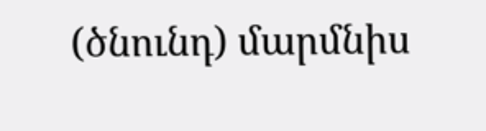(ծնունդ) մարմնիս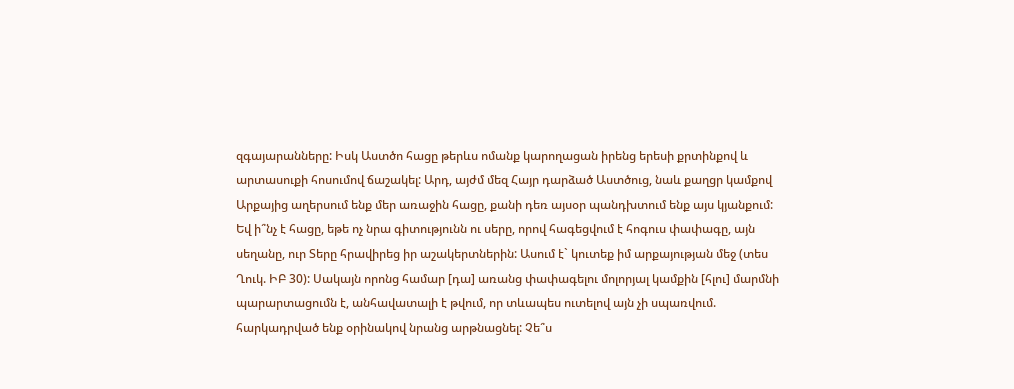զգայարանները: Իսկ Աստծո հացը թերևս ոմանք կարողացան իրենց երեսի քրտինքով և արտասուքի հոսումով ճաշակել: Արդ, այժմ մեզ Հայր դարձած Աստծուց, նաև քաղցր կամքով Արքայից աղերսում ենք մեր առաջին հացը, քանի դեռ այսօր պանդխտում ենք այս կյանքում: Եվ ի՞նչ է հացը, եթե ոչ նրա գիտությունն ու սերը, որով հագեցվում է հոգուս փափագը, այն սեղանը, ուր Տերը հրավիրեց իր աշակերտներին: Ասում է` կուտեք իմ արքայության մեջ (տես Ղուկ. ԻԲ 30): Սակայն որոնց համար [դա] առանց փափագելու մոլորյալ կամքին [հլու] մարմնի պարարտացումն է, անհավատալի է թվում, որ տևապես ուտելով այն չի սպառվում. հարկադրված ենք օրինակով նրանց արթնացնել: Չե՞ս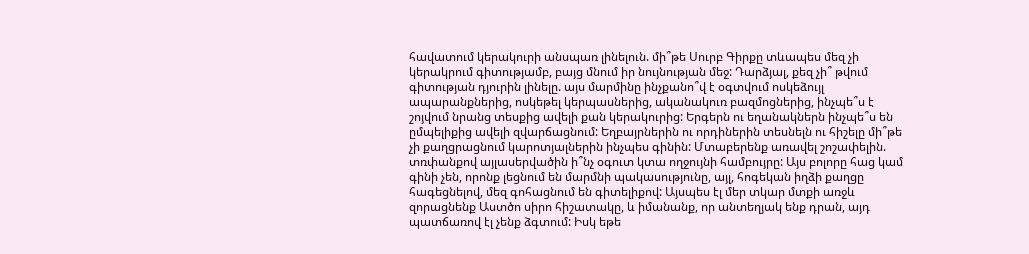հավատում կերակուրի անսպառ լինելուն. մի՞թե Սուրբ Գիրքը տևապես մեզ չի կերակրում գիտությամբ, բայց մնում իր նույնության մեջ: Դարձյալ, քեզ չի՞ թվում գիտության դյուրին լինելը. այս մարմինը ինչքանո՞վ է օգտվում ոսկեձույլ ապարանքներից, ոսկեթել կերպասներից, ականակուռ բազմոցներից, ինչպե՞ս է շոյվում նրանց տեսքից ավելի քան կերակուրից: Երգերն ու եղանակներն ինչպե՞ս են ըմպելիքից ավելի զվարճացնում: Եղբայրներին ու որդիներին տեսնելն ու հիշելը մի՞թե չի քաղցրացնում կարոտյալներին ինչպես գինին: Մտաբերենք առավել շոշափելին. տռփանքով այլասերվածին ի՞նչ օգուտ կտա ողջույնի համբույրը: Այս բոլորը հաց կամ գինի չեն, որոնք լեցնում են մարմնի պակասությունը, այլ, հոգեկան իղձի քաղցը հագեցնելով, մեզ գոհացնում են գիտելիքով: Այսպես էլ մեր տկար մտքի առջև զորացնենք Աստծո սիրո հիշատակը, և իմանանք, որ անտեղյակ ենք դրան, այդ պատճառով էլ չենք ձգտում: Իսկ եթե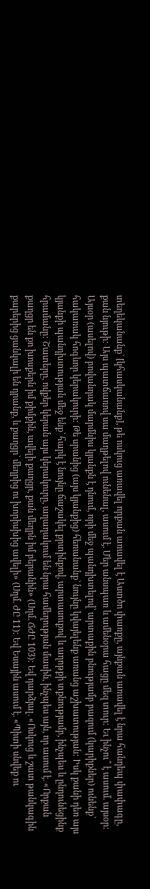տեղեկանանք` [կհասկանանք], թե ոսկուց առավել որքան առավել է Աստծո փառքը, այնքան առավել է նրա հանդեպ փափագը, քան նյութի: Այս պատճառով սա մաղթելով ունենալ, ասում է. Մեր անսպառ և ամենօրա հացը մեզ տուր: Եւ ինչու՞ է ասում. այսօր: Այսօր (ասելով) բովանդակ մարմնիս կյանքն է դնում, որի մեջ պանդխտելով՝ արտաքին բնությամբ բազում (կարիքներ) ունենք` հակառակ հոգևոր կերակուրի: Թե սրանից (այս կյանքից) հեռանանք` նույնը կվայելենք առանց աշխատության: Իսկ քանի դեռ այս կյանքի պանդխտության մեջ ենք` հարկ է նույնը ճաշակել քրտինքով, արտասուքով և աղոթքի տքնությամբ, ինչպես և ընդունեցինք հրամանը: Շատերը, ովքեր կերան այս կերակուրը, աղաղակում են նրա համեղության մասին, ինչպես այն, որ ասում է. «Որքան քաղցր են քո խոսքերն իմ քիմքին, ավելի քաղցր, քան մեղրն իմ բերանին» (Սղմ. ՃԺԸ 103): Եվ դարձյալ. «Ոսկուց և շատ թանկագին քարերից ցանկալի են դրանք, և քաղցր` մեղրից ու խորիսխից ավելի» (Սղմ. ԺԸ 11): Եվ Եսային ասում է. «Պիտի սնվեք ու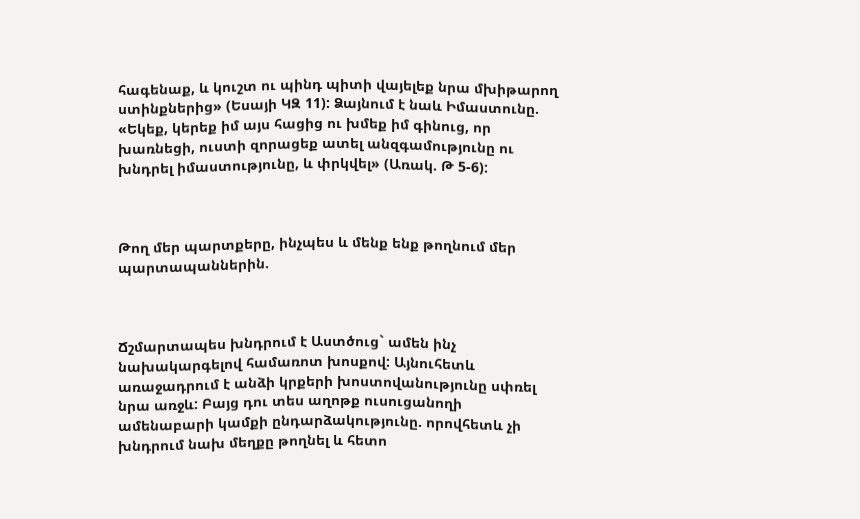հագենաք, և կուշտ ու պինդ պիտի վայելեք նրա մխիթարող ստինքներից» (Եսայի ԿԶ 11): Ձայնում է նաև Իմաստունը. «Եկեք, կերեք իմ այս հացից ու խմեք իմ գինուց, որ խառնեցի, ուստի զորացեք ատել անզգամությունը ու խնդրել իմաստությունը, և փրկվել» (Առակ. Թ 5-6):



Թող մեր պարտքերը, ինչպես և մենք ենք թողնում մեր պարտապաններին.



Ճշմարտապես խնդրում է Աստծուց` ամեն ինչ նախակարգելով համառոտ խոսքով: Այնուհետև առաջադրում է անձի կրքերի խոստովանությունը սփռել նրա առջև: Բայց դու տես աղոթք ուսուցանողի ամենաբարի կամքի ընդարձակությունը. որովհետև չի խնդրում նախ մեղքը թողնել և հետո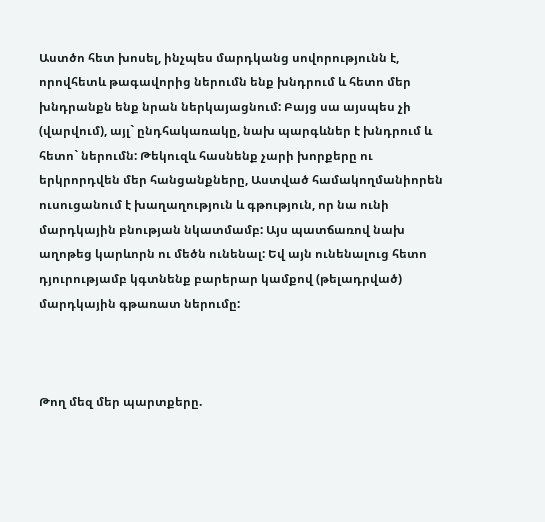Աստծո հետ խոսել, ինչպես մարդկանց սովորությունն է, որովհետև թագավորից ներումն ենք խնդրում և հետո մեր խնդրանքն ենք նրան ներկայացնում: Բայց սա այսպես չի (վարվում), այլ` ընդհակառակը, նախ պարգևներ է խնդրում և հետո` ներումն: Թեկուզև հասնենք չարի խորքերը ու երկրորդվեն մեր հանցանքները, Աստված համակողմանիորեն ուսուցանում է խաղաղություն և գթություն, որ նա ունի մարդկային բնության նկատմամբ: Այս պատճառով նախ աղոթեց կարևորն ու մեծն ունենալ: Եվ այն ունենալուց հետո դյուրությամբ կգտնենք բարերար կամքով (թելադրված) մարդկային գթառատ ներումը:



Թող մեզ մեր պարտքերը.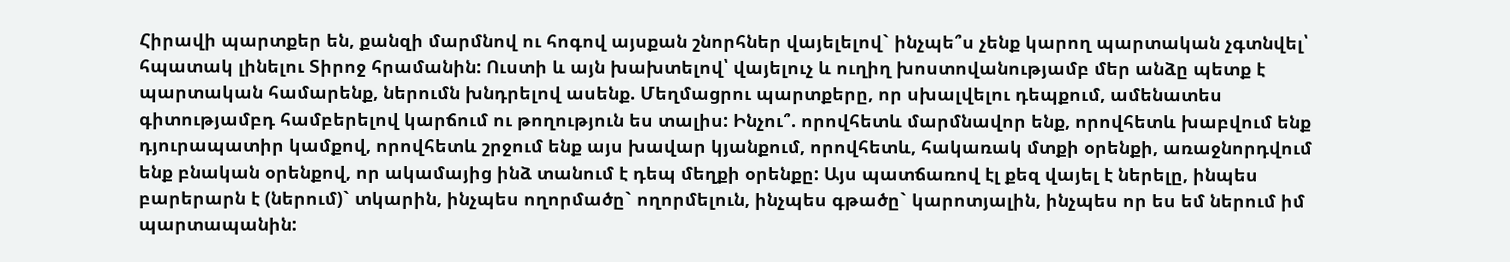Հիրավի պարտքեր են, քանզի մարմնով ու հոգով այսքան շնորհներ վայելելով` ինչպե՞ս չենք կարող պարտական չգտնվել՝ հպատակ լինելու Տիրոջ հրամանին: Ուստի և այն խախտելով՝ վայելուչ և ուղիղ խոստովանությամբ մեր անձը պետք է պարտական համարենք, ներումն խնդրելով ասենք. Մեղմացրու պարտքերը, որ սխալվելու դեպքում, ամենատես գիտությամբդ համբերելով կարճում ու թողություն ես տալիս: Ինչու՞. որովհետև մարմնավոր ենք, որովհետև խաբվում ենք դյուրապատիր կամքով, որովհետև շրջում ենք այս խավար կյանքում, որովհետև, հակառակ մտքի օրենքի, առաջնորդվում ենք բնական օրենքով, որ ակամայից ինձ տանում է դեպ մեղքի օրենքը: Այս պատճառով էլ քեզ վայել է ներելը, ինպես բարերարն է (ներում)` տկարին, ինչպես ողորմածը` ողորմելուն, ինչպես գթածը` կարոտյալին, ինչպես որ ես եմ ներում իմ պարտապանին: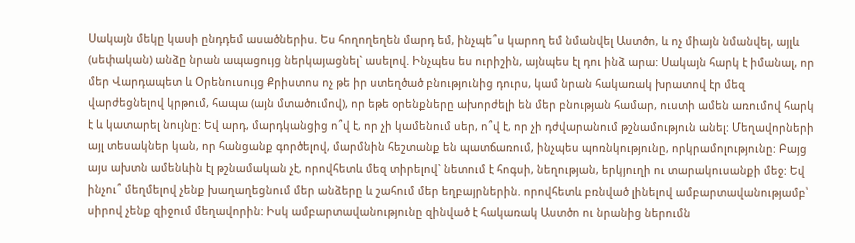Սակայն մեկը կասի ընդդեմ ասածներիս. Ես հողողեղեն մարդ եմ, ինչպե՞ս կարող եմ նմանվել Աստծո, և ոչ միայն նմանվել, այլև (սեփական) անձը նրան ապացույց ներկայացնել` ասելով. Ինչպես ես ուրիշին, այնպես էլ դու ինձ արա: Սակայն հարկ է իմանալ, որ մեր Վարդապետ և Օրենուսույց Քրիստոս ոչ թե իր ստեղծած բնությունից դուրս, կամ նրան հակառակ խրատով էր մեզ վարժեցնելով կրթում, հապա (այն մտածումով), որ եթե օրենքները ախորժելի են մեր բնության համար, ուստի ամեն առումով հարկ է և կատարել նույնը: Եվ արդ, մարդկանցից ո՞վ է, որ չի կամենում սեր, ո՞վ է, որ չի դժվարանում թշնամություն անել: Մեղավորների այլ տեսակներ կան, որ հանցանք գործելով, մարմնին հեշտանք են պատճառում, ինչպես պոռնկությունը, որկրամոլությունը: Բայց այս ախտն ամենևին էլ թշնամական չէ, որովհետև մեզ տիրելով` նետում է հոգսի, նեղության, երկյուղի ու տարակուսանքի մեջ: Եվ ինչու՞ մեղմելով չենք խաղաղեցնում մեր անձերը և շահում մեր եղբայրներին. որովհետև բռնված լինելով ամբարտավանությամբ՝ սիրով չենք զիջում մեղավորին: Իսկ ամբարտավանությունը զինված է հակառակ Աստծո ու նրանից ներումն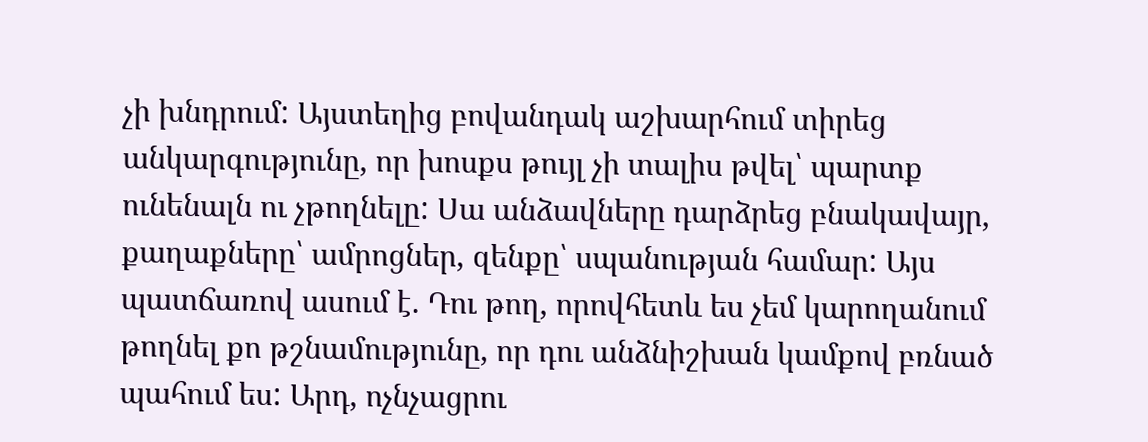չի խնդրում: Այստեղից բովանդակ աշխարհում տիրեց անկարգությունը, որ խոսքս թույլ չի տալիս թվել՝ պարտք ունենալն ու չթողնելը: Սա անձավները դարձրեց բնակավայր, քաղաքները՝ ամրոցներ, զենքը՝ սպանության համար: Այս պատճառով ասում է. Դու թող, որովհետև ես չեմ կարողանում թողնել քո թշնամությունը, որ դու անձնիշխան կամքով բռնած պահում ես: Արդ, ոչնչացրու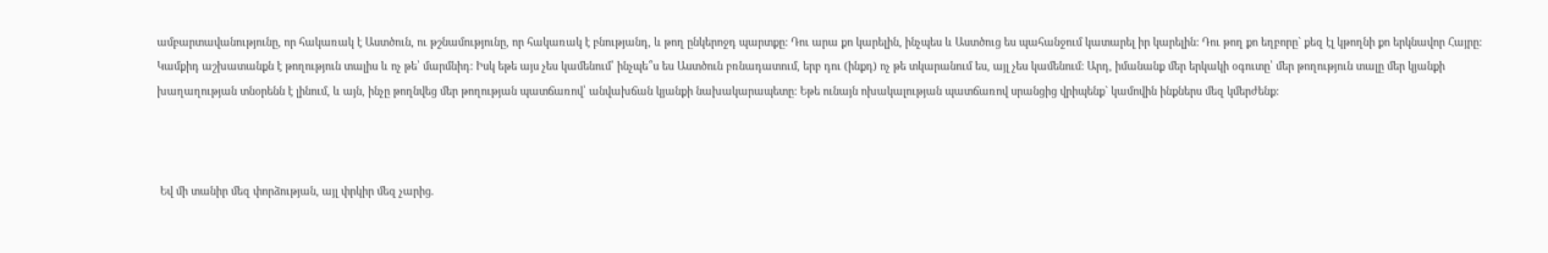ամբարտավանությունը, որ հակառակ է Աստծուն, ու թշնամությունը, որ հակառակ է բնությանդ, և թող ընկերոջդ պարտքը: Դու արա քո կարելին, ինչպես և Աստծուց ես պահանջում կատարել իր կարելին: Դու թող քո եղբորը` քեզ էլ կթողնի քո երկնավոր Հայրը: Կամքիդ աշխատանքն է թողություն տալիս և ոչ թե՝ մարմնիդ: Իսկ եթե այս չես կամենում՝ ինչպե՞ս ես Աստծուն բռնադատում, երբ դու (ինքդ) ոչ թե տկարանում ես, այլ չես կամենում: Արդ, իմանանք մեր երկակի օգուտը՝ մեր թողություն տալը մեր կյանքի խաղաղության տնօրենն է լինում, և այն, ինչը թողնվեց մեր թողության պատճառով՝ անվախճան կյանքի նախակարապետը: Եթե ունայն ոխակալության պատճառով սրանցից վրիպենք` կամովին ինքներս մեզ կմերժենք:



 Եվ մի տանիր մեզ փորձության, այլ փրկիր մեզ չարից.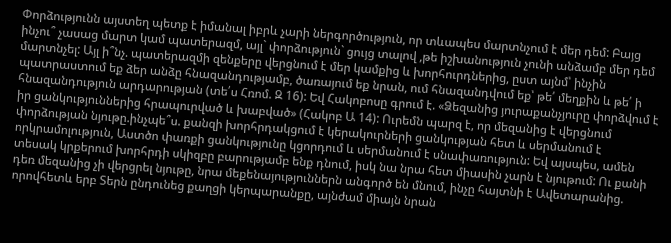Փորձությունն այստեղ պետք է իմանալ իբրև չարի ներգործություն, որ տևապես մարտնչում է մեր դեմ: Բայց ինչու՞ չասաց մարտ կամ պատերազմ, այլ` փորձություն` ցույց տալով ,թե իշխանություն չունի անձամբ մեր դեմ մարտնչել: Այլ ի՞նչ. պատերազմի զենքերը վերցնում է մեր կամքից և խորհուրդներից, ըստ այնմ՝ ինչին պատրաստում եք ձեր անձը հնազանդությամբ, ծառայում եք նրան, ում հնազանդվում եք՝ թե՛ մեղքին և թե՛ ի հնազանդություն արդարության (տե՛ս Հռոմ. Զ 16): Եվ Հակոբոսը գրում է. «Ձեզանից յուրաքանչյուրը փորձվում է իր ցանկություններից հրապուրված և խաբված» (Հակոբ Ա 14): Ուրեմն պարզ է, որ մեզանից է վերցնում փորձության նյութը.ինչպե՞ս. քանզի խորհրդակցում է կերակուրների ցանկության հետ և սերմանում է որկրամոլություն, Աստծո փառքի ցանկությունը կցորդում և սերմանում է սնափառություն: Եվ այսպես, ամեն տեսակ կրքերում խորհրդի սկիզբը բարությամբ ենք դնում, իսկ նա նրա հետ միասին չարն է նյութում: Ու քանի դեռ մեզանից չի վերցրել նյութը, նրա մեքենայություններն անգործ են մնում, ինչը հայտնի է Ավետարանից. որովհետև երբ Տերն ընդունեց քաղցի կերպարանքը, այնժամ միայն նրան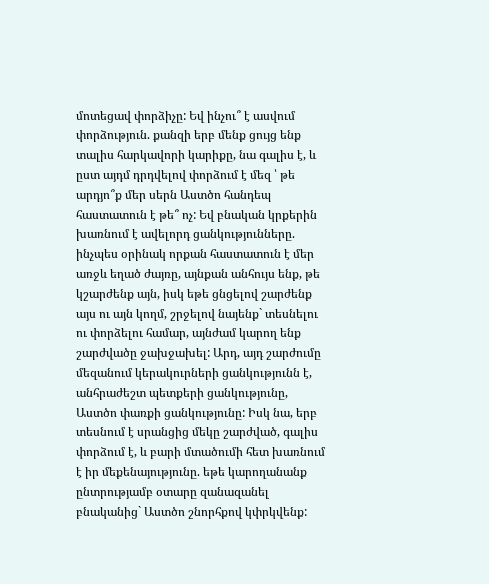մոտեցավ փորձիչը: Եվ ինչու՞ է ասվում փորձություն. քանզի երբ մենք ցույց ենք տալիս հարկավորի կարիքը, նա գալիս է, և ըստ այդմ դրդվելով փորձում է մեզ ՝ թե արդյո՞ք մեր սերն Աստծո հանդեպ հաստատուն է թե՞ ոչ: Եվ բնական կրքերին խառնում է ավելորդ ցանկությունները. ինչպես օրինակ որքան հաստատուն է մեր առջև եղած ժայռը, այնքան անհույս ենք, թե կշարժենք այն, իսկ եթե ցնցելով շարժենք այս ու այն կողմ, շրջելով նայենք` տեսնելու ու փորձելու համար, այնժամ կարող ենք շարժվածը ջախջախել: Արդ, այդ շարժումը մեզանում կերակուրների ցանկությունն է, անհրաժեշտ պետքերի ցանկությունը, Աստծո փառքի ցանկությունը: Իսկ նա, երբ տեսնում է սրանցից մեկը շարժված, գալիս փորձում է, և բարի մտածումի հետ խառնում է իր մեքենայությունը. եթե կարողանանք ընտրությամբ օտարը զանազանել բնականից` Աստծո շնորհքով կփրկվենք: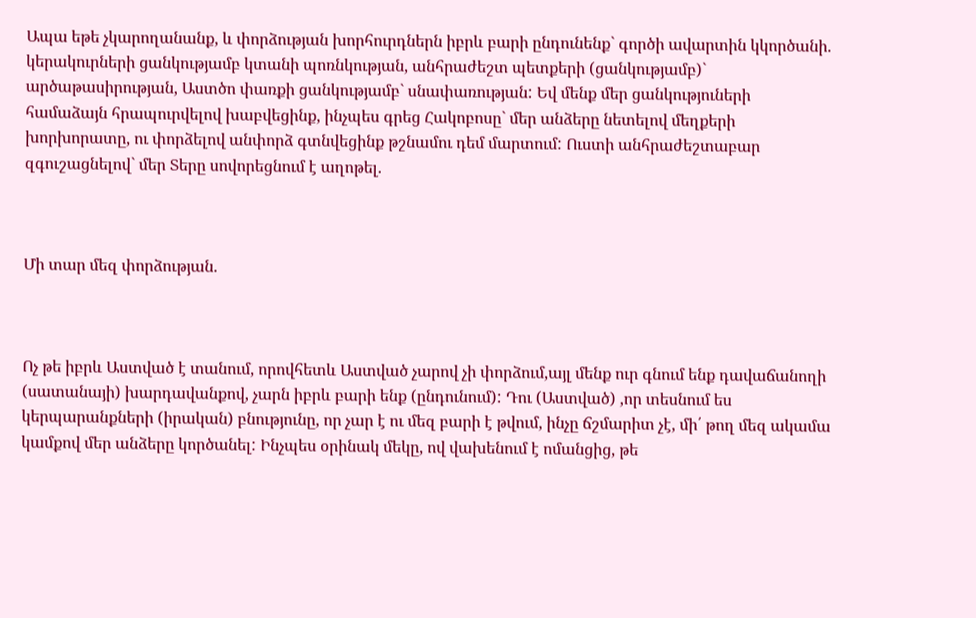Ապա եթե չկարողանանք, և փորձության խորհուրդներն իբրև բարի ընդունենք` գործի ավարտին կկործանի. կերակուրների ցանկությամբ կտանի պոռնկության, անհրաժեշտ պետքերի (ցանկությամբ)` արծաթասիրության, Աստծո փառքի ցանկությամբ` սնափառության: Եվ մենք մեր ցանկություների համաձայն հրապուրվելով խաբվեցինք, ինչպես գրեց Հակոբոսը` մեր անձերը նետելով մեղքերի խորխորատը, ու փորձելով անփորձ գտնվեցինք թշնամու դեմ մարտում: Ուստի անհրաժեշտաբար զգուշացնելով` մեր Տերը սովորեցնում է աղոթել.



Մի տար մեզ փորձության.



Ոչ թե իբրև Աստված է տանում, որովհետև Աստված չարով չի փորձում,այլ մենք ուր գնում ենք դավաճանողի (սատանայի) խարդավանքով, չարն իբրև բարի ենք (ընդունում): Դու (Աստված) ,որ տեսնում ես կերպարանքների (իրական) բնությունը, որ չար է ու մեզ բարի է թվում, ինչը ճշմարիտ չէ, մի՛ թող մեզ ակամա կամքով մեր անձերը կործանել: Ինչպես օրինակ մեկը, ով վախենում է ոմանցից, թե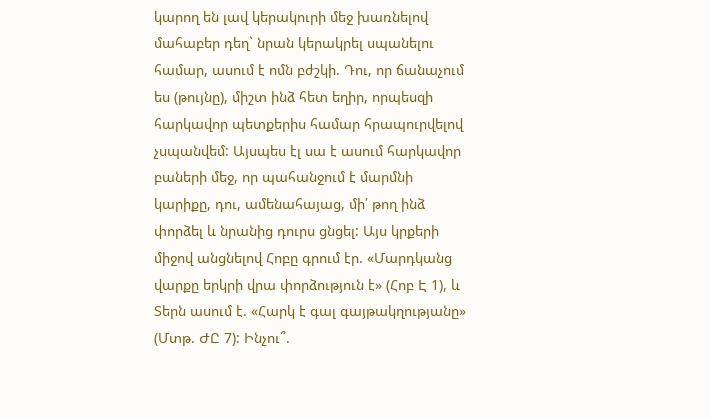կարող են լավ կերակուրի մեջ խառնելով մահաբեր դեղ` նրան կերակրել սպանելու համար, ասում է ոմն բժշկի. Դու, որ ճանաչում ես (թույնը), միշտ ինձ հետ եղիր, որպեսզի հարկավոր պետքերիս համար հրապուրվելով չսպանվեմ: Այսպես էլ սա է ասում հարկավոր բաների մեջ, որ պահանջում է մարմնի կարիքը, դու, ամենահայաց, մի՛ թող ինձ փորձել և նրանից դուրս ցնցել: Այս կրքերի միջով անցնելով Հոբը գրում էր. «Մարդկանց վարքը երկրի վրա փորձություն է» (Հոբ Է 1), և Տերն ասում է. «Հարկ է գալ գայթակղությանը» (Մտթ. ԺԸ 7): Ինչու՞.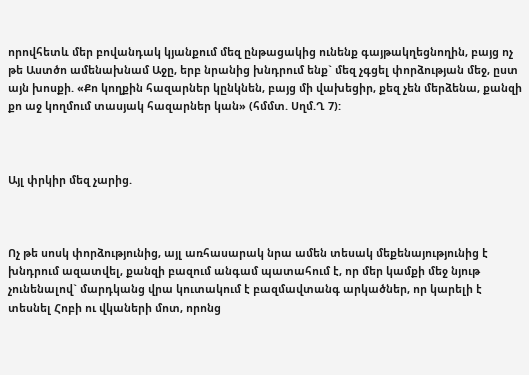որովհետև մեր բովանդակ կյանքում մեզ ընթացակից ունենք գայթակղեցնողին, բայց ոչ թե Աստծո ամենախնամ Աջը, երբ նրանից խնդրում ենք` մեզ չգցել փորձության մեջ, ըստ այն խոսքի. «Քո կողքին հազարներ կընկնեն, բայց մի վախեցիր, քեզ չեն մերձենա, քանզի քո աջ կողմում տասյակ հազարներ կան» (հմմտ. Սղմ.Ղ 7):



Այլ փրկիր մեզ չարից.



Ոչ թե սոսկ փորձությունից, այլ առհասարակ նրա ամեն տեսակ մեքենայությունից է խնդրում ազատվել, քանզի բազում անգամ պատահում է, որ մեր կամքի մեջ նյութ չունենալով` մարդկանց վրա կուտակում է բազմավտանգ արկածներ, որ կարելի է տեսնել Հոբի ու վկաների մոտ, որոնց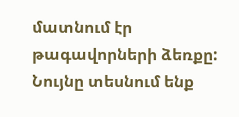մատնում էր թագավորների ձեռքը: Նույնը տեսնում ենք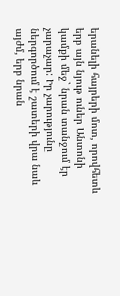երանելի հայրերի մոտ, որովհետև երբ այն նյութ ուներ Անտոնի կամքի մեջ` նրան տանջում էր չարաչար: Իր չարությունը ներգործում է շատերի վրա նաև այժմ, երբ նրան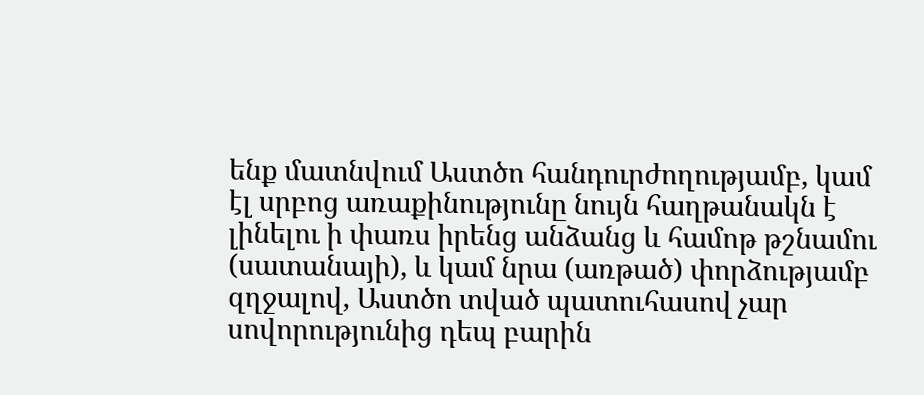ենք մատնվում Աստծո հանդուրժողությամբ, կամ էլ սրբոց առաքինությունը նույն հաղթանակն է լինելու ի փառս իրենց անձանց և համոթ թշնամու (սատանայի), և կամ նրա (առթած) փորձությամբ զղջալով, Աստծո տված պատուհասով չար սովորությունից դեպ բարին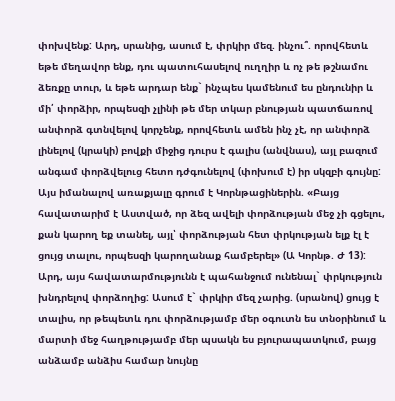փոխվենք: Արդ, սրանից, ասում է, փրկիր մեզ. ինչու՞. որովհետև եթե մեղավոր ենք, դու պատուհասելով ուղղիր և ոչ թե թշնամու ձեռքը տուր, և եթե արդար ենք` ինչպես կամենում ես ընդունիր և մի՛ փորձիր, որպեսզի չլինի թե մեր տկար բնության պատճառով անփորձ գտնվելով կորչենք, որովհետև ամեն ինչ չէ, որ անփորձ լինելով (կրակի) բովքի միջից դուրս է գալիս (անվնաս), այլ բազում անգամ փորձվելուց հետո դժգունելով (փոխում է) իր սկզբի գույնը: Այս իմանալով առաքյալը գրում է Կորնթացիներին. «Բայց հավատարիմ է Աստված, որ ձեզ ավելի փորձության մեջ չի գցելու, քան կարող եք տանել, այլ՝ փորձության հետ փրկության ելք էլ է ցույց տալու, որպեսզի կարողանաք համբերել» (Ա Կորնթ. Ժ 13): Արդ, այս հավատարմությունն է պահանջում ունենալ` փրկություն խնդրելով փորձողից: Ասում է` փրկիր մեզ չարից. (սրանով) ցույց է տալիս, որ թեպետև դու փորձությամբ մեր օգուտն ես տնօրինում և մարտի մեջ հաղթությամբ մեր պսակն ես բյուրապատկում, բայց անձամբ անձիս համար նույնը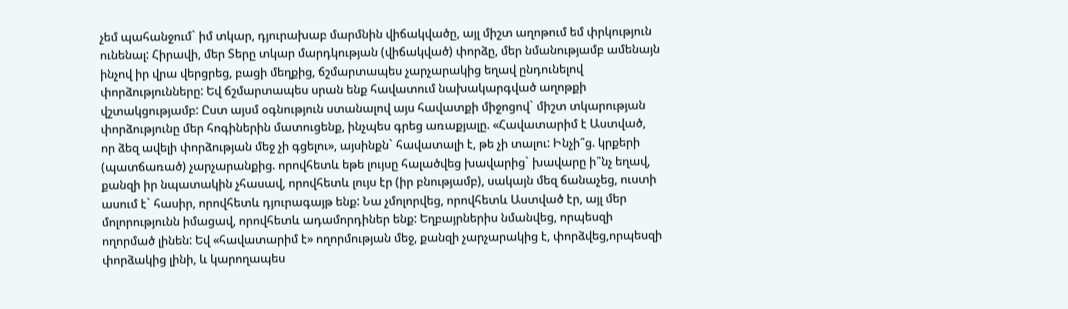չեմ պահանջում` իմ տկար, դյուրախաբ մարմնին վիճակվածը, այլ միշտ աղոթում եմ փրկություն ունենալ: Հիրավի, մեր Տերը տկար մարդկության (վիճակված) փորձը, մեր նմանությամբ ամենայն ինչով իր վրա վերցրեց, բացի մեղքից, ճշմարտապես չարչարակից եղավ ընդունելով փորձությունները: Եվ ճշմարտապես սրան ենք հավատում նախակարգված աղոթքի վշտակցությամբ: Ըստ այսմ օգնություն ստանալով այս հավատքի միջոցով` միշտ տկարության փորձությունը մեր հոգիներին մատուցենք, ինչպես գրեց առաքյալը. «Հավատարիմ է Աստված, որ ձեզ ավելի փորձության մեջ չի գցելու», այսինքն` հավատալի է, թե չի տալու: Ինչի՞ց. կրքերի (պատճառած) չարչարանքից. որովհետև եթե լույսը հալածվեց խավարից` խավարը ի՞նչ եղավ, քանզի իր նպատակին չհասավ, որովհետև լույս էր (իր բնությամբ), սակայն մեզ ճանաչեց, ուստի ասում է` հասիր, որովհետև դյուրագայթ ենք: Նա չմոլորվեց, որովհետև Աստված էր, այլ մեր մոլորությունն իմացավ, որովհետև ադամորդիներ ենք: Եղբայրներիս նմանվեց, որպեսզի ողորմած լինեն: Եվ «հավատարիմ է» ողորմության մեջ, քանզի չարչարակից է, փորձվեց,որպեսզի փորձակից լինի, և կարողապես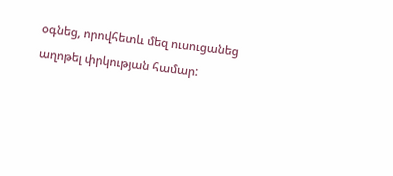օգնեց, որովհետև մեզ ուսուցանեց աղոթել փրկության համար: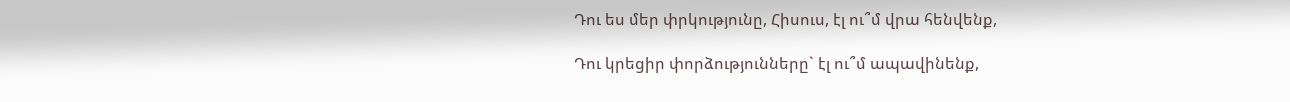Դու ես մեր փրկությունը, Հիսուս, էլ ու՞մ վրա հենվենք,

Դու կրեցիր փորձությունները` էլ ու՞մ ապավինենք,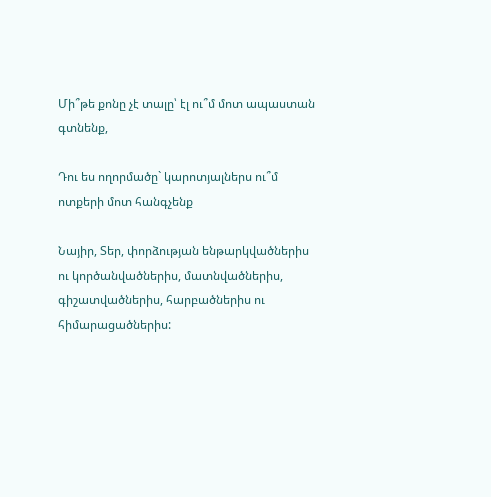Մի՞թե քոնը չէ տալը՝ էլ ու՞մ մոտ ապաստան գտնենք,

Դու ես ողորմածը` կարոտյալներս ու՞մ ոտքերի մոտ հանգչենք

Նայիր, Տեր, փորձության ենթարկվածներիս ու կործանվածներիս, մատնվածներիս, գիշատվածներիս, հարբածներիս ու հիմարացածներիս: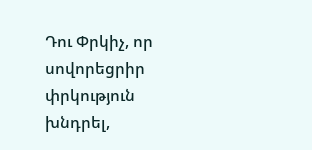Դու Փրկիչ, որ սովորեցրիր փրկություն խնդրել,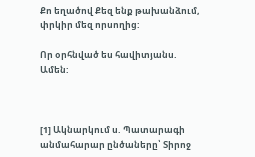Քո եղածով Քեզ ենք թախանձում, փրկիր մեզ որսողից:

Որ օրհնված ես հավիտյանս. Ամեն:



[1] Ակնարկում ս. Պատարագի  անմահարար ընծաները՝ Տիրոջ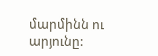մարմինն ու արյունը: